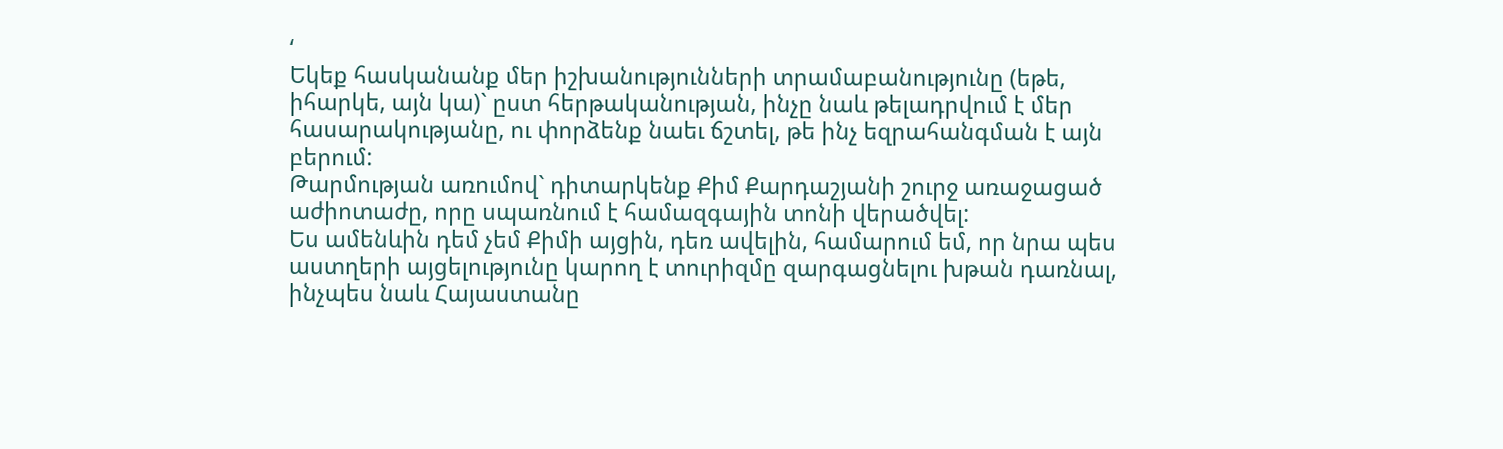‘
Եկեք հասկանանք մեր իշխանությունների տրամաբանությունը (եթե, իհարկե, այն կա)` ըստ հերթականության, ինչը նաև թելադրվում է մեր հասարակությանը, ու փորձենք նաեւ ճշտել, թե ինչ եզրահանգման է այն բերում:
Թարմության առումով` դիտարկենք Քիմ Քարդաշյանի շուրջ առաջացած աժիոտաժը, որը սպառնում է համազգային տոնի վերածվել:
Ես ամենևին դեմ չեմ Քիմի այցին, դեռ ավելին, համարում եմ, որ նրա պես աստղերի այցելությունը կարող է տուրիզմը զարգացնելու խթան դառնալ, ինչպես նաև Հայաստանը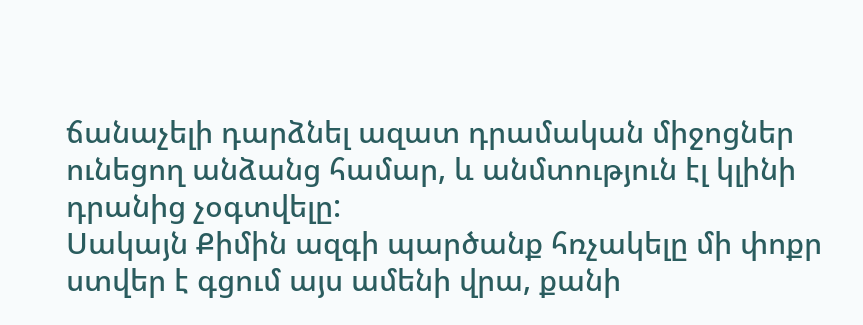ճանաչելի դարձնել ազատ դրամական միջոցներ ունեցող անձանց համար, և անմտություն էլ կլինի դրանից չօգտվելը:
Սակայն Քիմին ազգի պարծանք հռչակելը մի փոքր ստվեր է գցում այս ամենի վրա, քանի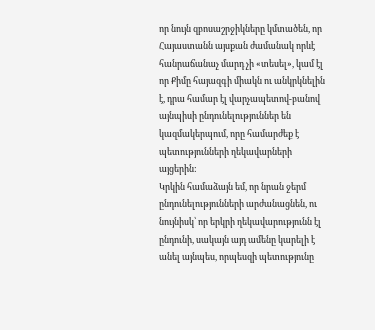որ նույն զբոսաշրջիկները կմտածեն, որ Հայաստանն այսքան ժամանակ որևէ հանրաճանաչ մարդ չի «տեսել», կամ էլ որ Քիմը հայազգի միակն ու անկրկնելին է, դրա համար էլ վարչապետով-բանով այնպիսի ընդունելություններ են կազմակերպում, որը համարժեք է պետությունների ղեկավարների այցերին:
Կրկին համաձայն եմ, որ նրան ջերմ ընդունելությունների արժանացնեն, ու նույնիսկ՝ որ երկրի ղեկավարությունն էլ ընդունի, սակայն այդ ամենը կարելի է անել այնպես, որպեսզի պետությունը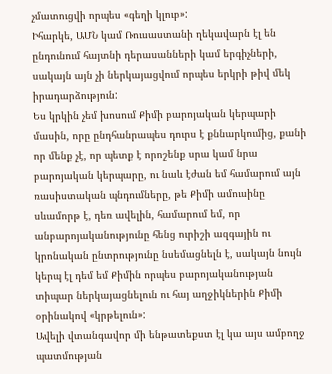չմատուցվի որպես «գեղի կլուբ»:
Իհարկե, ԱՄՆ կամ Ռուսաստանի ղեկավարն էլ են ընդունում հայտնի դերասանների կամ երգիչների, սակայն այն չի ներկայացվում որպես երկրի թիվ մեկ իրադարձություն:
Ես կրկին չեմ խոսում Քիմի բարոյական կերպարի մասին, որը ընդհանրապես դուրս է քննարկումից, քանի որ մենք չէ, որ պետք է որոշենք սրա կամ նրա բարոյական կերպարը, ու նաև էժան եմ համարում այն ռասիստական պնդումները, թե Քիմի ամուսինը սևամորթ է, դեռ ավելին, համարում եմ, որ անբարոյականությունը հենց ուրիշի ազգային ու կրոնական ընտրությունը նսեմացնելն է, սակայն նույն կերպ էլ դեմ եմ Քիմին որպես բարոյականության տիպար ներկայացնելուն ու հայ աղջիկներին Քիմի օրինակով «կրթելուն»:
Ավելի վտանգավոր մի ենթատեքստ էլ կա այս ամբողջ պատմության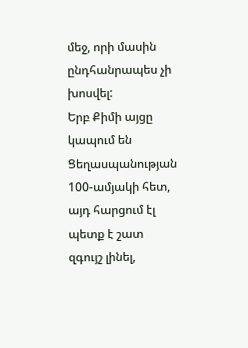մեջ, որի մասին ընդհանրապես չի խոսվել:
Երբ Քիմի այցը կապում են Ցեղասպանության 100-ամյակի հետ, այդ հարցում էլ պետք է շատ զգույշ լինել,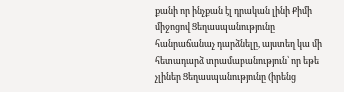քանի որ ինչքան էլ դրական լինի Քիմի միջոցով Ցեղասպանությունը հանրաճանաչ դարձնելը, այստեղ կա մի հետադարձ տրամաբանություն՝ որ եթե չլիներ Ցեղասպանությունը (իրենց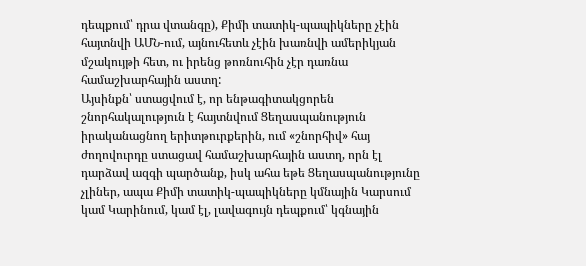դեպքում՝ դրա վտանգը), Քիմի տատիկ-պապիկները չէին հայտնվի ԱՄՆ-ում, այնուհետև չէին խառնվի ամերիկյան մշակույթի հետ, ու իրենց թոռնուհին չէր դառնա համաշխարհային աստղ:
Այսինքն՝ ստացվում է, որ ենթագիտակցորեն շնորհակալություն է հայտնվում Ցեղասպանություն իրականացնող երիտթուրքերին, ում «շնորհիվ» հայ ժողովուրդը ստացավ համաշխարհային աստղ, որն էլ դարձավ ազգի պարծանք, իսկ ահա եթե Ցեղասպանությունը չլիներ, ապա Քիմի տատիկ-պապիկները կմնային Կարսում կամ Կարինում, կամ էլ, լավագույն դեպքում՝ կգնային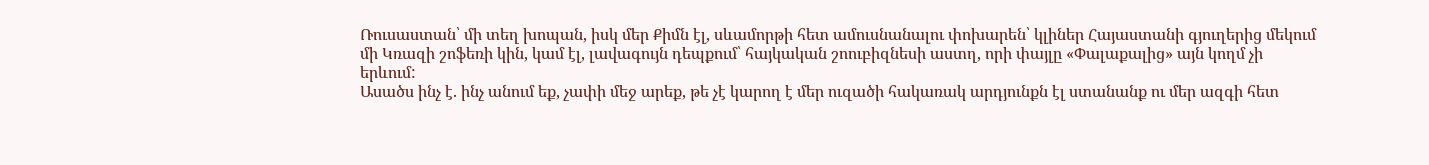Ռուսաստան՝ մի տեղ խոպան, իսկ մեր Քիմն էլ, սևամորթի հետ ամուսնանալու փոխարեն՝ կլիներ Հայաստանի գյուղերից մեկում մի Կռազի շոֆեռի կին, կամ էլ, լավագույն դեպքում՝ հայկական շոուբիզնեսի աստղ, որի փայլը «Փալաքալից» այն կողմ չի երևում:
Ասածս ինչ է. ինչ անում եք, չափի մեջ արեք, թե չէ կարող է մեր ուզածի հակառակ արդյունքն էլ ստանանք ու մեր ազգի հետ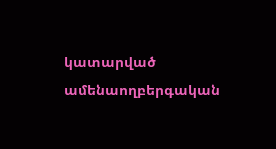կատարված ամենաողբերգական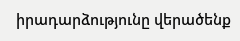իրադարձությունը վերածենք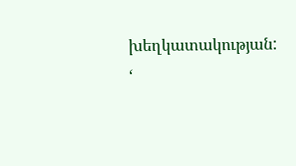խեղկատակության:
‘